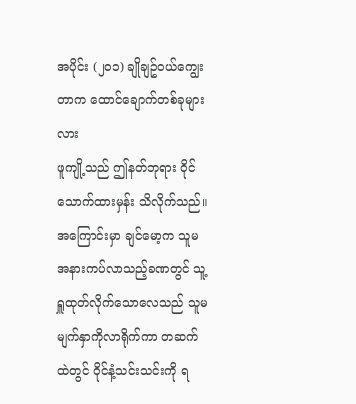အပိုင်း (၂၀၁) ချိုချဥ်ဝယ်ကျွေးတာက ထောင်ချောက်တစ်ခုများလား
ဖူကျို့သည် ဤနတ်ဘုရား ဝိုင်သောက်ထားမှန်း သိလိုက်သည်။ အကြောင်းမှာ ချင်မော့က သူမအနားကပ်လာသည့်ခဏတွင် သူ့ ရှူထုတ်လိုက်သောလေသည် သူမမျက်နှာကိုလာရိုက်ကာ တဆက်ထဲတွင် ဝိုင်နံ့သင်းသင်းကို ရ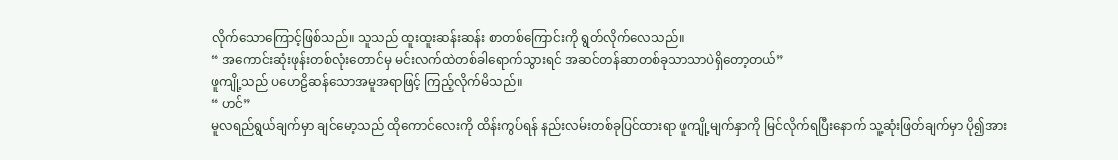လိုက်သောကြောင့်ဖြစ်သည်။ သူသည် ထူးထူးဆန်းဆန်း စာတစ်ကြောင်းကို ရွတ်လိုက်လေသည်။
“ အကောင်းဆုံးဖုန်းတစ်လုံးတောင်မှ မင်းလက်ထဲတစ်ခါရောက်သွားရင် အဆင်တန်ဆာတစ်ခုသာသာပဲရှိတော့တယ်”
ဖူကျို့သည် ပဟေဠိဆန်သောအမူအရာဖြင့် ကြည့်လိုက်မိသည်။
“ ဟင်”
မူလရည်ရွယ်ချက်မှာ ချင်မော့သည် ထိုကောင်လေးကို ထိန်းကွပ်ရန် နည်းလမ်းတစ်ခုပြင်ထားရာ ဖူကျို့မျက်နှာကို မြင်လိုက်ရပြီးနောက် သူ့ဆုံးဖြတ်ချက်မှာ ပို၍အား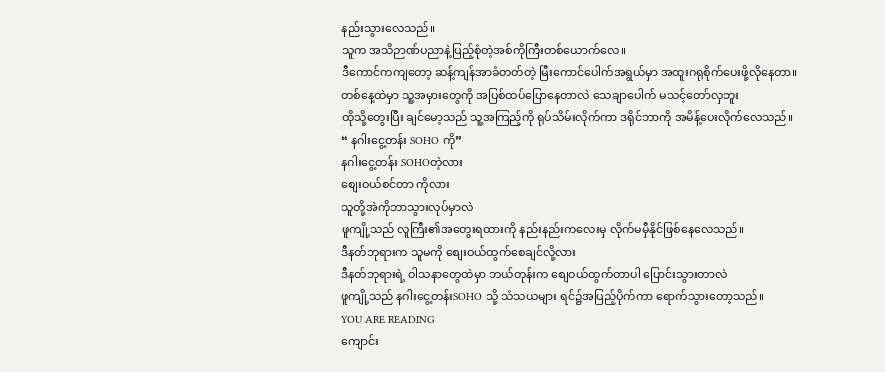နည်းသွားလေသည်။
သူက အသိဉာဏ်ပညာနဲ့ပြည့်စုံတဲ့အစ်ကိုကြီးတစ်ယောက်လေ။
ဒီကောင်ကကျတော့ ဆန့်ကျန်အာခံတတ်တဲ့ မြီးကောင်ပေါက်အရွယ်မှာ အထူးဂရုစိုက်ပေးဖို့လိုနေတာ။
တစ်နေ့ထဲမှာ သူ့အမှားတွေကို အပြစ်ထပ်ပြောနေတာလဲ သေချာပေါက် မသင့်တော်လှဘူး
ထိုသို့တွေးပြီး ချင်မော့သည် သူ့အကြည့်ကို ရုပ်သိမ်းလိုက်ကာ ဒရိုင်ဘာကို အမိန့်ပေးလိုက်လေသည်။
“ နဂါးငွေ့တန်း SOHO ကို”
နဂါးငွေ့တန်း SOHOတဲ့လား
စျေးဝယ်စင်တာ ကိုလား
သူတို့အဲကိုဘာသွားလုပ်မှာလဲ
ဖူကျို့သည် လူကြီး၏အတွေးရထားကို နည်းနည်းကလေးမှ လိုက်မမှီနိုင်ဖြစ်နေလေသည်။
ဒီနတ်ဘုရားက သူမကို စျေးဝယ်ထွက်စေချင်လို့လား
ဒီနတ်ဘုရားရဲ့ ဝါသနာတွေထဲမှာ ဘယ်တုန်းက စျေဝယ်ထွက်တာပါ ပြောင်းသွားတာလဲ
ဖူကျို့သည် နဂါးငွေ့တန်းSOHO သို့ သံသယများ ရင်၌အပြည့်ပိုက်ကာ ရောက်သွားတော့သည်။
YOU ARE READING
ကျောင်း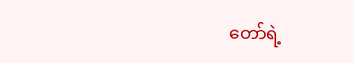တော်ရဲ့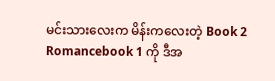မင်းသားလေးက မိန်းကလေးတဲ့ Book 2
Romancebook 1 ကို ဒီအ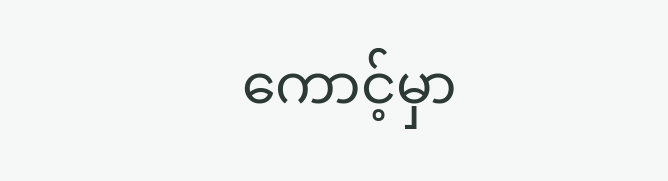ကောင့်မှာ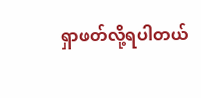ရှာဖတ်လို့ရပါတယ်